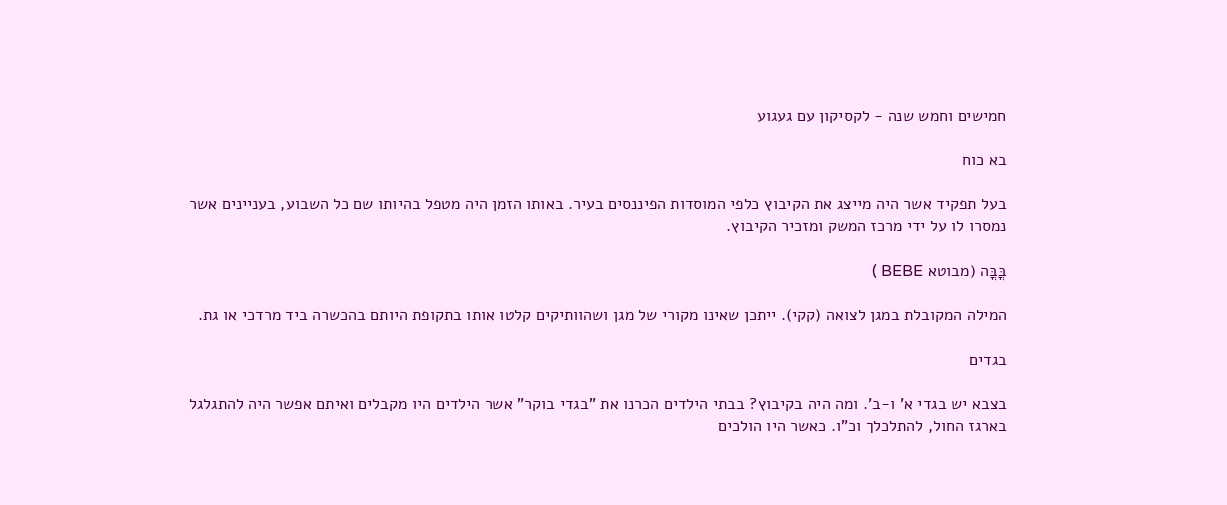חמישים וחמש שנה - לקסיקון עם געגוע

בא כוח

בעל תפקיד אשר היה מייצג את הקיבוץ כלפי המוסדות הפיננסים בעיר. באותו הזמן היה מטפל בהיותו שם כל השבוע, בעניינים אשר נמסרו לו על ידי מרכז המשק ומזכיר הקיבוץ.

בֳּבֳּה (מבוטא BEBE )

המילה המקובלת במגן לצואה (קקי). ייתכן שאינו מקורי של מגן ושהוותיקים קלטו אותו בתקופת היותם בהכשרה ביד מרדכי או גת.

בגדים

בצבא יש בגדי א' ו-ב'. ומה היה בקיבוץ? בבתי הילדים הכרנו את "בגדי בוקר" אשר הילדים היו מקבלים ואיתם אפשר היה להתגלגל בארגז החול, להתלכלך וכ"ו. כאשר היו הולכים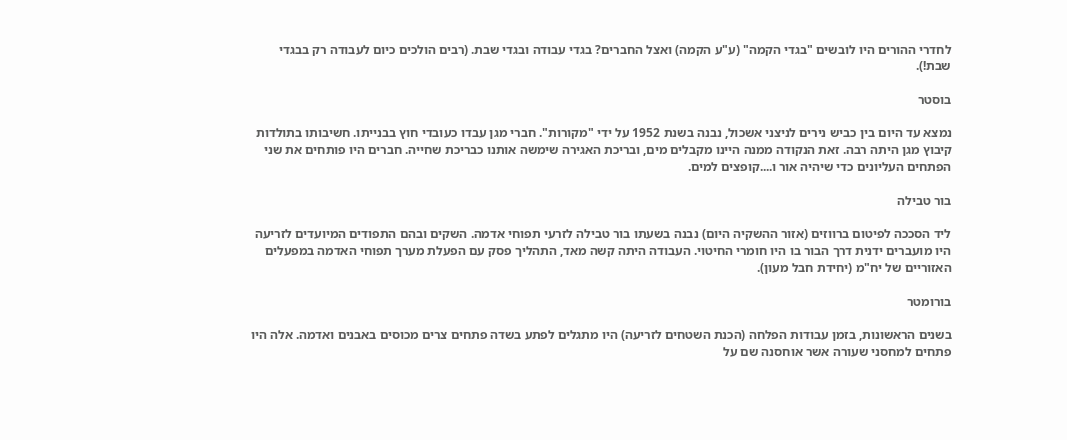לחדרי ההורים היו לובשים "בגדי הקמה" (ע"ע הקמה) ואצל החברים? בגדי עבודה ובגדי שבת. (רבים הולכים כיום לעבודה רק בבגדי שבת!).

בוסטר

נמצא עד היום בין כביש נירים לניצני אשכול, נבנה בשנת 1952 על ידי "מקורות". חברי מגן עבדו כעובדי חוץ בבנייתו. חשיבותו בתולדות קיבוץ מגן היתה רבה. זאת הנקודה ממנה היינו מקבלים מים, ובריכת האגירה שימשה אותנו כבריכת שחייה. חברים היו פותחים את שני הפתחים העליונים כדי שיהיה אור ו....קופצים למים.

בור טבילה

ליד הסככה לפיטום ברווזים (אזור ההשקיה היום) נבנה בשעתו בור טבילה לזרעי תפוחי אדמה. השקים ובהם התפודים המיועדים לזריעה היו מועברים ידנית דרך הבור בו היו חומרי החיטוי. העבודה היתה קשה מאד, התהליך פסק עם הפעלת מערך תפוחי האדמה במפעלים האזוריים של יח"מ (יחידת חבל מעון).

בורומטר

בשנים הראשונות, בזמן עבודות הפלחה (הכנת השטחים לזריעה) היו מתגלים לפתע בשדה פתחים צרים מכוסים באבנים ואדמה. אלה היו פתחים למחסני שעורה אשר אוחסנה שם על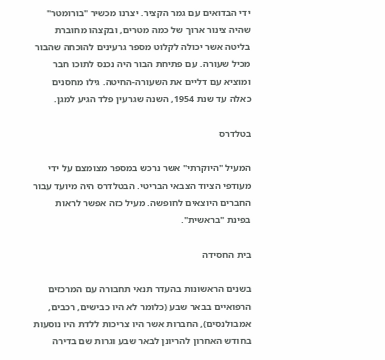ידי הבדואים עם גמר הקציר. יצרנו מכשיר "בורומטר" שהיה צינור ארוך של כמה מטרים, ובקצהו מחוברת בליטה אשר יכולה לקלוט מספר גרעינים להוכחה שהבור מכיל שעורה. עם פתיחת הבור היה נכנס לתוכו חבר ומוציא עם דליים את השעורה-החיטה. גילו מחסנים כאלה עד שנת 1954, השנה שגרעין פלד הגיע למגן.

בטלדרס

המעיל "היוקרתי" אשר נרכש במספר מצומצם על ידי מעודפי הציוד הצבאי הבריטי. הבטלדרס היה מיועד עבור החברים היוצאים לחופשה. מעיל כזה אפשר לראות בפינת "בראשית".

בית החסידה

בשנים הראשונות בהעדר תנאי תחבורה עם המרכזים הרפואיים בבאר שבע (כלומר לא היו כבישים, רכבים, אמבולנסים), החברות אשר היו צריכות ללדת היו נוסעות בחודש האחרון להריונן לבאר שבע וגרות שם בדירה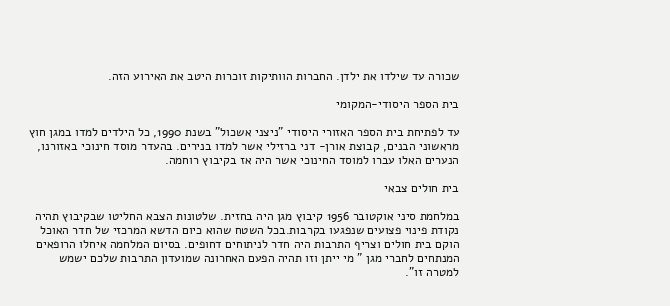שכורה עד שילדו את ילדן. החברות הוותיקות זוכרות היטב את האירוע הזה.

בית הספר היסודי-המקומי

עד לפתיחת בית הספר האזורי היסודי "ניצני אשכול" בשנת 1990, כל הילדים למדו במגן חוץ מראשוני הבנים, קבוצת אורן- דני ברזילי אשר למדו בנירים. בהעדר מוסד חינוכי באזורנו, הנערים האלו עברו למוסד החינוכי אשר היה אז בקיבוץ רוחמה.

בית חולים צבאי

במלחמת סיני אוקטובר 1956 קיבוץ מגן היה בחזית. שלטונות הצבא החליטו שבקיבוץ תהיה נקודת פינוי פצועים שנפגעו בקרבות.בכל השטח שהוא כיום הדשא המרכזי של חדר האוכל הוקם בית חולים וצריף התרבות היה חדר לניתוחים דחופים. בסיום המלחמה איחלו הרופאים המנתחים לחברי מגן " מי ייתן וזו תהיה הפעם האחרונה שמועדון התרבות שלכם ישמש למטרה זו".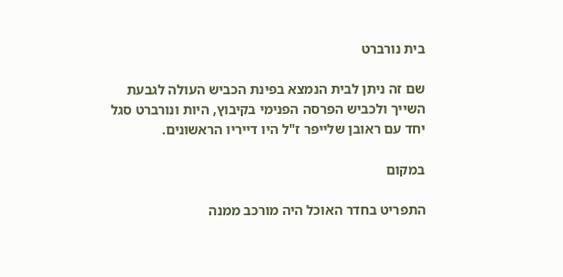בית נורברט

שם זה ניתן לבית הנמצא בפינת הכביש העולה לגבעת השייך ולכביש הפרסה הפנימי בקיבוץ, היות ונורברט סגל יחד עם ראובן שלייפר ז"ל היו דייריו הראשונים.

במקום

התפריט בחדר האוכל היה מורכב ממנה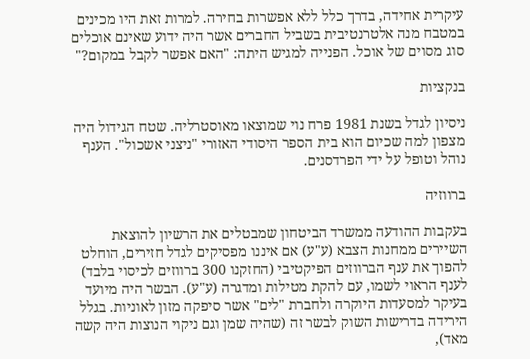עיקרית אחידה, בדרך כלל ללא אפשרות בחירה. למרות זאת היו מכינים במטבח מנה אלטרנטיבית בשביל החברים אשר היה ידוע שאינם אוכלים סוג מסוים של אוכל. הפנייה למגיש היתה: "האם אפשר לקבל במקום?"

בנקציות

ניסיון לגדל בשנת 1981 פרח נוי שמוצאו מאוסטרליה. שטח הגידול היה מצפון למה שכיום הוא בית הספר היסודי האזורי "ניצני אשכול". הענף נוהל וטופל על ידי הפרדסנים.

ברווזיה

בעקבות ההודעה ממשרד הביטחון שמבטלים את הרשיון להוצאת השיירים ממחנות הצבא (ע"ע) אם איננו מפסיקים לגדל חזירים, הוחלט להפוך את ענף הברווזים הפיקטיבי (החזקנו 300 ברווזים לכיסוי בלבד) לענף הראוי לשמו, עם להקת מטילות ומדגרה (ע"ע). הבשר היה מיועד בעיקר למסעדות היוקרה ולחברת "לים" אשר סיפקה מזון לאוניות. בגלל הירידה בדרישות השוק לבשר זה (שהיה שמן וגם ניקוי הנוצות היה קשה מאד),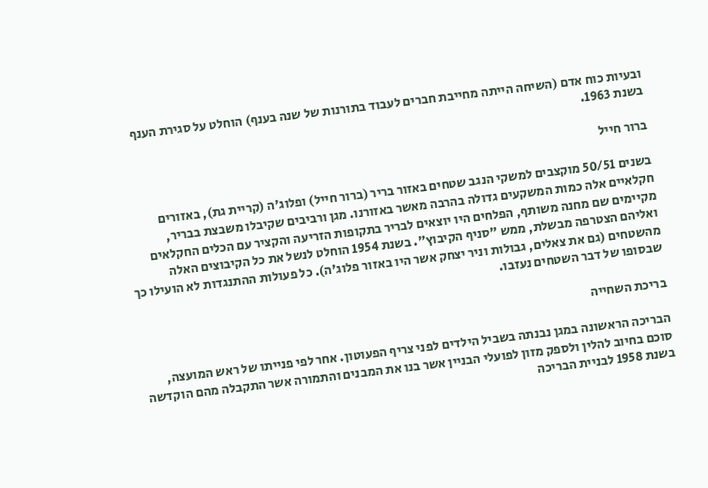ובעיות כוח אדם (השיחה הייתה מחייבת חברים לעבוד בתורנות של שנה בענף) הוחלט על סגירת הענף בשנת 1963.

ברור חייל

בשנים 50/51 מוקצבים למשקי הנגב שטחים באזור בריר (ברור חייל) ופלוג'ה (קריית גת), באזורים חקלאיים אלה כמות המשקעים גדולה בהרבה מאשר באזורנו. מגן ורביבים שקיבלו משבצת בבריר, מקיימים שם מחנה משותף, הפלחים היו יוצאים לבריר בתקופות הזריעה והקציר עם הכלים החקלאים ואליהם הצטרפה מבשלת, ממש "סניף הקיבוץ". בשנת 1954 הוחלט לנשל את כל הקיבוצים האלה מהשטחים (גם את צאלים, גבולות וניר יצחק אשר היו באזור פלוג'ה). כל פעולות ההתנגדות לא הועילו כך שבסופו של דבר השטחים נעזבו.

בריכת השחייה

הבריכה הראשונה במגן נבנתה בשביל הילדים לפני צריף הפעוטון. אחר לפי פנייתו של ראש המועצה, סוכם בחיוב להלין ולספק מזון לפועלי הבניין אשר בנו את המבנים והתמורה אשר התקבלה מהם הוקדשה בשנת 1958 לבניית הבריכה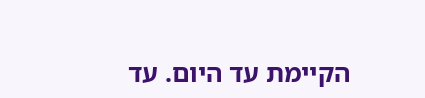הקיימת עד היום. עד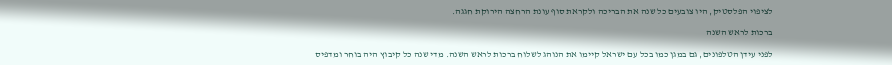לציפוי הפלסטיק, היו צובעים כל שנה את הבריכה ולקראת סוף עונת הרחצה הירוקת חגגה.

ברכות לראש השנה

לפני עידן הטלפונים, גם במגן כמו בכל עם ישראל קיימו את הנוהג לשלוח ברכות לראש השנה. מדי שנה כל קיבוץ היה בוחר ומדפיס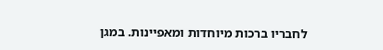לחבריו ברכות מיוחדות ומאפיינות. במגן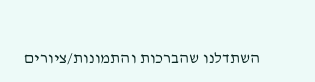השתדלנו שהברכות והתמונות/ציורים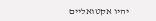יהיו אקטואליים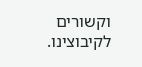וקשורים לקיבוצינו.